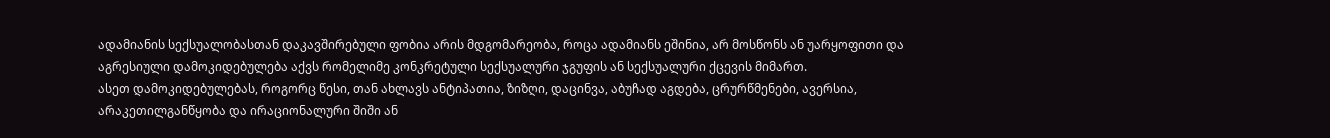ადამიანის სექსუალობასთან დაკავშირებული ფობია არის მდგომარეობა, როცა ადამიანს ეშინია, არ მოსწონს ან უარყოფითი და აგრესიული დამოკიდებულება აქვს რომელიმე კონკრეტული სექსუალური ჯგუფის ან სექსუალური ქცევის მიმართ.
ასეთ დამოკიდებულებას, როგორც წესი, თან ახლავს ანტიპათია, ზიზღი, დაცინვა, აბუჩად აგდება, ცრურწმენები, ავერსია, არაკეთილგანწყობა და ირაციონალური შიში ან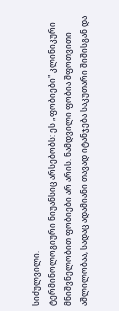სიძულვილი.
ტერმინოლოგიური ნიუანსიც არსებობს: ეს „ფობიები" კლინიკური მნიშვნელობით ფობიები არ არის. ნამდვილი ფობია შფოთვითი აშლილობაა, სადაც ადამიანი თავად იტანჯება საკუთარი შიშისგან და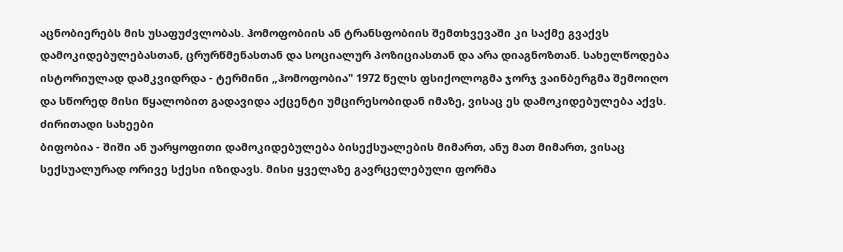აცნობიერებს მის უსაფუძვლობას. ჰომოფობიის ან ტრანსფობიის შემთხვევაში კი საქმე გვაქვს დამოკიდებულებასთან, ცრურწმენასთან და სოციალურ პოზიციასთან და არა დიაგნოზთან. სახელწოდება ისტორიულად დამკვიდრდა - ტერმინი „ჰომოფობია" 1972 წელს ფსიქოლოგმა ჯორჯ ვაინბერგმა შემოიღო და სწორედ მისი წყალობით გადავიდა აქცენტი უმცირესობიდან იმაზე, ვისაც ეს დამოკიდებულება აქვს.
ძირითადი სახეები
ბიფობია - შიში ან უარყოფითი დამოკიდებულება ბისექსუალების მიმართ, ანუ მათ მიმართ, ვისაც სექსუალურად ორივე სქესი იზიდავს. მისი ყველაზე გავრცელებული ფორმა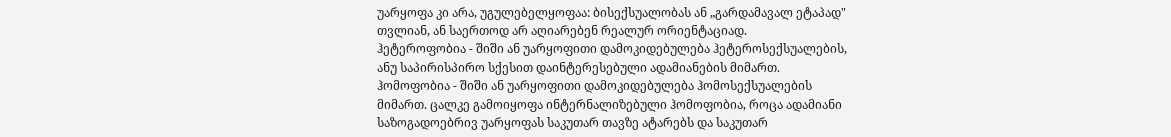უარყოფა კი არა, უგულებელყოფაა: ბისექსუალობას ან „გარდამავალ ეტაპად" თვლიან, ან საერთოდ არ აღიარებენ რეალურ ორიენტაციად.
ჰეტეროფობია - შიში ან უარყოფითი დამოკიდებულება ჰეტეროსექსუალების, ანუ საპირისპირო სქესით დაინტერესებული ადამიანების მიმართ.
ჰომოფობია - შიში ან უარყოფითი დამოკიდებულება ჰომოსექსუალების მიმართ. ცალკე გამოიყოფა ინტერნალიზებული ჰომოფობია, როცა ადამიანი საზოგადოებრივ უარყოფას საკუთარ თავზე ატარებს და საკუთარ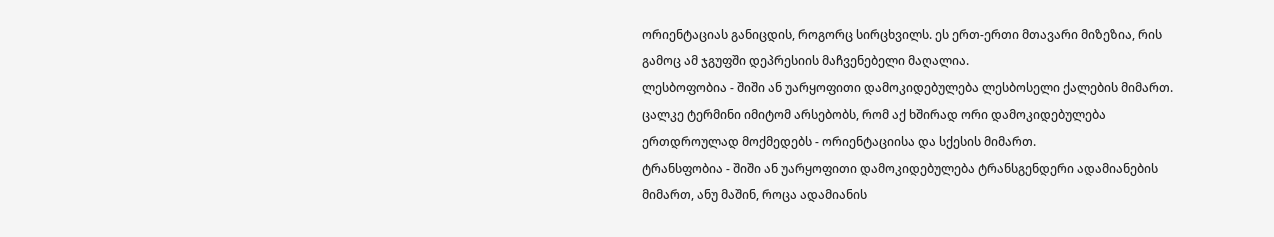ორიენტაციას განიცდის, როგორც სირცხვილს. ეს ერთ-ერთი მთავარი მიზეზია, რის გამოც ამ ჯგუფში დეპრესიის მაჩვენებელი მაღალია.
ლესბოფობია - შიში ან უარყოფითი დამოკიდებულება ლესბოსელი ქალების მიმართ. ცალკე ტერმინი იმიტომ არსებობს, რომ აქ ხშირად ორი დამოკიდებულება ერთდროულად მოქმედებს - ორიენტაციისა და სქესის მიმართ.
ტრანსფობია - შიში ან უარყოფითი დამოკიდებულება ტრანსგენდერი ადამიანების მიმართ, ანუ მაშინ, როცა ადამიანის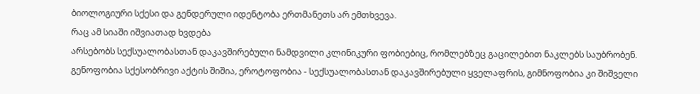ბიოლოგიური სქესი და გენდერული იდენტობა ერთმანეთს არ ემთხვევა.
რაც ამ სიაში იშვიათად ხვდება
არსებობს სექსუალობასთან დაკავშირებული ნამდვილი კლინიკური ფობიებიც, რომლებზეც გაცილებით ნაკლებს საუბრობენ. გენოფობია სქესობრივი აქტის შიშია, ეროტოფობია - სექსუალობასთან დაკავშირებული ყველაფრის, გიმნოფობია კი შიშველი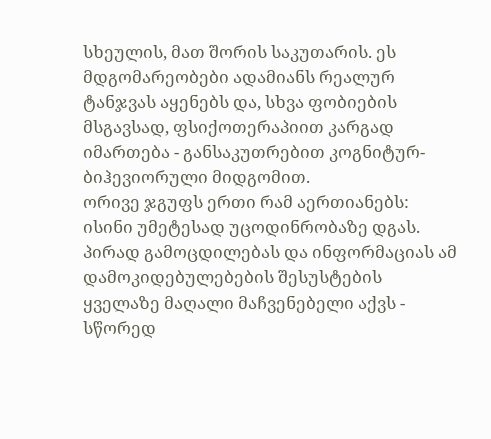სხეულის, მათ შორის საკუთარის. ეს მდგომარეობები ადამიანს რეალურ ტანჯვას აყენებს და, სხვა ფობიების მსგავსად, ფსიქოთერაპიით კარგად იმართება - განსაკუთრებით კოგნიტურ-ბიჰევიორული მიდგომით.
ორივე ჯგუფს ერთი რამ აერთიანებს: ისინი უმეტესად უცოდინრობაზე დგას. პირად გამოცდილებას და ინფორმაციას ამ დამოკიდებულებების შესუსტების ყველაზე მაღალი მაჩვენებელი აქვს - სწორედ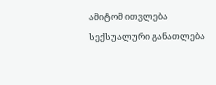ამიტომ ითვლება სექსუალური განათლება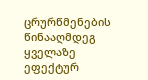ცრურწმენების წინააღმდეგ ყველაზე ეფექტურ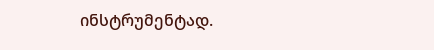ინსტრუმენტად.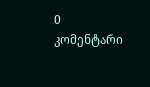0 კომენტარი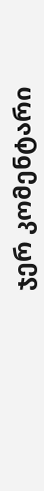ჯერ კომენტარი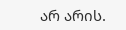არ არის.